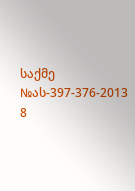საქმე №ას-397-376-2013 8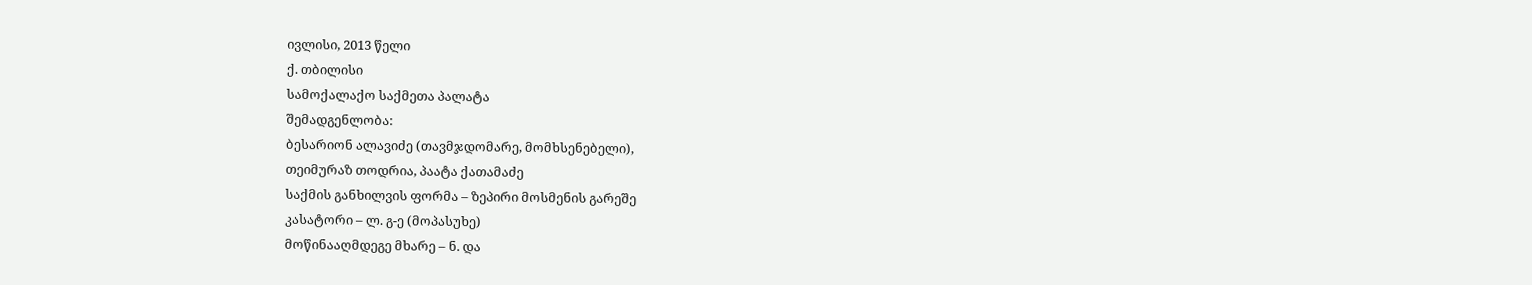ივლისი, 2013 წელი
ქ. თბილისი
სამოქალაქო საქმეთა პალატა
შემადგენლობა:
ბესარიონ ალავიძე (თავმჯდომარე, მომხსენებელი),
თეიმურაზ თოდრია, პაატა ქათამაძე
საქმის განხილვის ფორმა – ზეპირი მოსმენის გარეშე
კასატორი – ლ. გ-ე (მოპასუხე)
მოწინააღმდეგე მხარე – ნ. და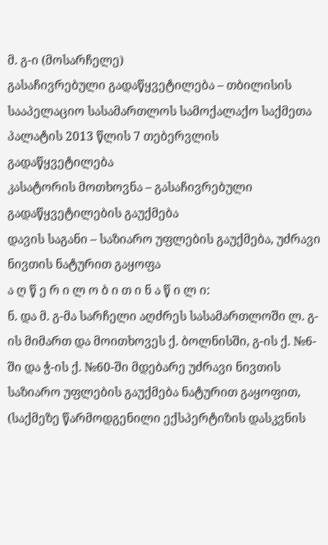მ. გ-ი (მოსარჩელე)
გასაჩივრებული გადაწყვეტილება – თბილისის სააპელაციო სასამართლოს სამოქალაქო საქმეთა პალატის 2013 წლის 7 თებერვლის გადაწყვეტილება
კასატორის მოთხოვნა – გასაჩივრებული გადაწყვეტილების გაუქმება
დავის საგანი – საზიარო უფლების გაუქმება, უძრავი ნივთის ნატურით გაყოფა
ა ღ წ ე რ ი ლ ო ბ ი თ ი ნ ა წ ი ლ ი:
ნ. და მ. გ-მა სარჩელი აღძრეს სასამართლოში ლ. გ-ის მიმართ და მოითხოვეს ქ. ბოლნისში, გ-ის ქ. №6-ში და ჭ-ის ქ. №60-ში მდებარე უძრავი ნივთის საზიარო უფლების გაუქმება ნატურით გაყოფით, (საქმეზე წარმოდგენილი ექსპერტიზის დასკვნის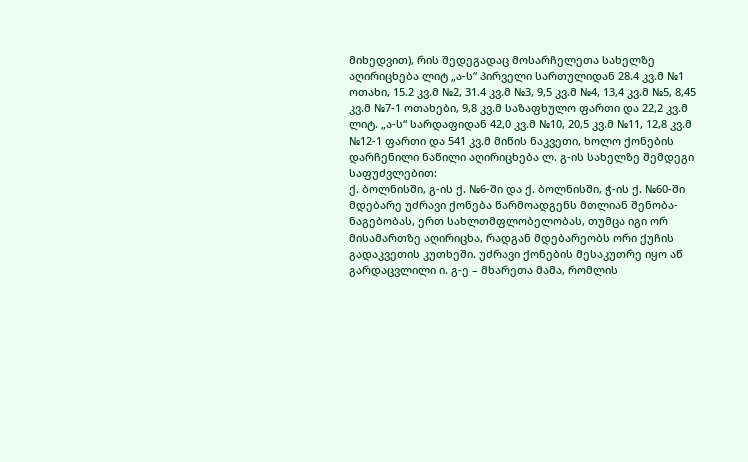მიხედვით), რის შედეგადაც მოსარჩელეთა სახელზე აღირიცხება ლიტ „ა-ს“ პირველი სართულიდან 28.4 კვ.მ №1 ოთახი, 15.2 კვ.მ №2, 31.4 კვ.მ №3, 9,5 კვ.მ №4, 13,4 კვ.მ №5, 8,45 კვ.მ №7-1 ოთახები, 9,8 კვ.მ საზაფხულო ფართი და 22,2 კვ.მ ლიტ. „ა-ს“ სარდაფიდან 42,0 კვ.მ №10, 20,5 კვ.მ №11, 12,8 კვ.მ №12-1 ფართი და 541 კვ.მ მიწის ნაკვეთი, ხოლო ქონების დარჩენილი ნაწილი აღირიცხება ლ. გ-ის სახელზე შემდეგი საფუძვლებით:
ქ. ბოლნისში, გ-ის ქ. №6-ში და ქ. ბოლნისში, ჭ-ის ქ. №60-ში მდებარე უძრავი ქონება წარმოადგენს მთლიან შენობა-ნაგებობას, ერთ სახლთმფლობელობას, თუმცა იგი ორ მისამართზე აღირიცხა, რადგან მდებარეობს ორი ქუჩის გადაკვეთის კუთხეში. უძრავი ქონების მესაკუთრე იყო აწ გარდაცვლილი ი. გ-ე – მხარეთა მამა, რომლის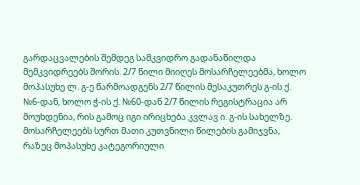გარდაცვალების შემდეგ სამკვიდრო გადანაწილდა მემკვიდრეებს შორის. 2/7 წილი მიიღეს მოსარჩელეებმა, ხოლო მოპასუხე ლ. გ-ე წარმოადგენს 2/7 წილის მესაკუთრეს გ-ის ქ. №6-დან, ხოლო ჭ-ის ქ. №60-დან 2/7 წილის რეგისტრაცია არ მოუხდენია, რის გამოც იგი ირიცხება კვლავ ი. გ-ის სახელზე. მოსარჩელეებს სურთ მათი კუთვნილი წილების გამიჯვნა, რაზეც მოპასუხე კატეგორიული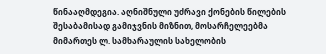წინააღმდეგია. აღნიშნული უძრავი ქონების წილების შესაბამისად გამიჯვნის მიზნით, მოსარჩელეებმა მიმართეს ლ. სამხარაულის სახელობის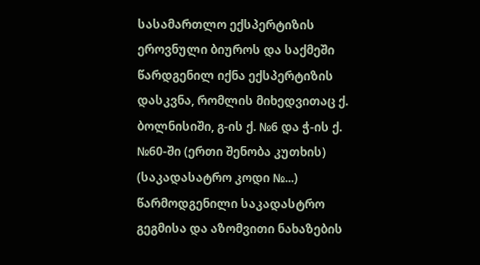სასამართლო ექსპერტიზის ეროვნული ბიუროს და საქმეში წარდგენილ იქნა ექსპერტიზის დასკვნა, რომლის მიხედვითაც ქ. ბოლნისიში, გ-ის ქ. №6 და ჭ-ის ქ. №60-ში (ერთი შენობა კუთხის) (საკადასატრო კოდი №...) წარმოდგენილი საკადასტრო გეგმისა და აზომვითი ნახაზების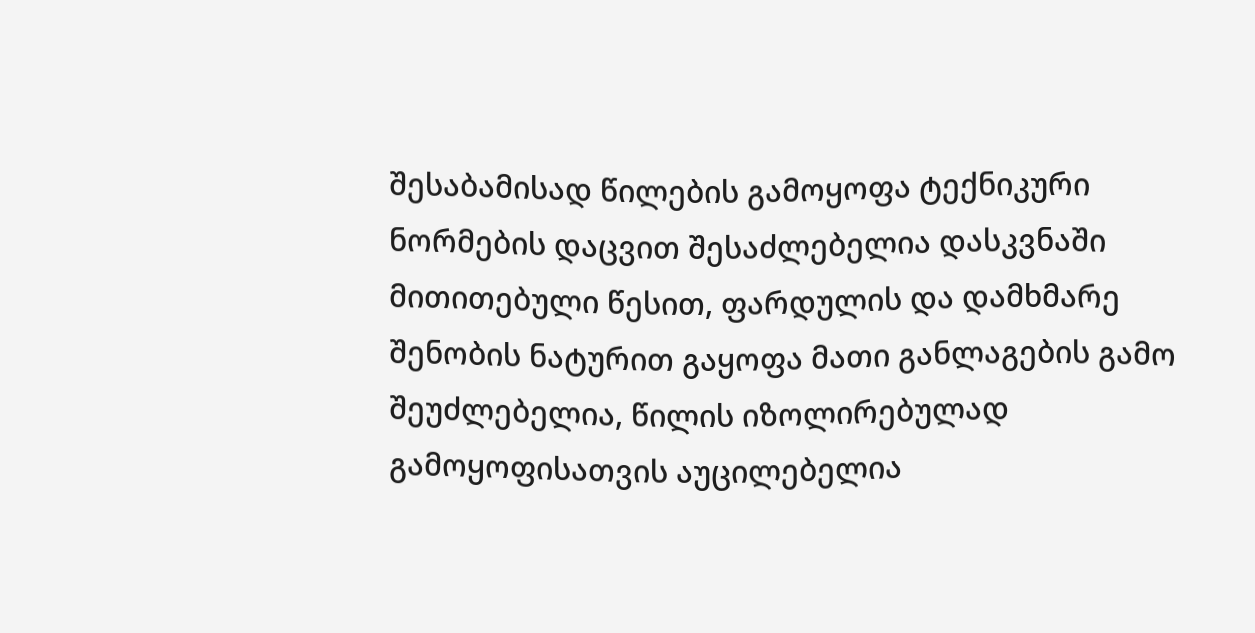შესაბამისად წილების გამოყოფა ტექნიკური ნორმების დაცვით შესაძლებელია დასკვნაში მითითებული წესით, ფარდულის და დამხმარე შენობის ნატურით გაყოფა მათი განლაგების გამო შეუძლებელია, წილის იზოლირებულად გამოყოფისათვის აუცილებელია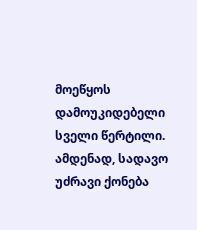მოეწყოს დამოუკიდებელი სველი წერტილი.
ამდენად, სადავო უძრავი ქონება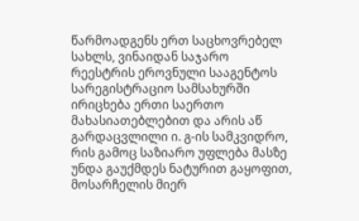წარმოადგენს ერთ საცხოვრებელ სახლს, ვინაიდან საჯარო რეესტრის ეროვნული სააგენტოს სარეგისტრაციო სამსახურში ირიცხება ერთი საერთო მახასიათებლებით და არის აწ გარდაცვლილი ი. გ-ის სამკვიდრო, რის გამოც საზიარო უფლება მასზე უნდა გაუქმდეს ნატურით გაყოფით, მოსარჩელის მიერ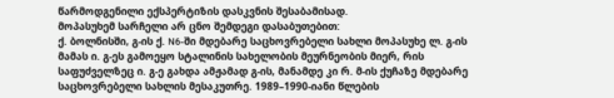წარმოდგენილი ექსპერტიზის დასკვნის შესაბამისად.
მოპასუხემ სარჩელი არ ცნო შემდეგი დასაბუთებით:
ქ. ბოლნისში, გ-ის ქ. N6-ში მდებარე საცხოვრებელი სახლი მოპასუხე ლ. გ-ის მამას ი. გ-ეს გამოეყო სტალინის სახელობის მეურნეობის მიერ, რის საფუძველზეც ი. გ-ე გახდა ამჟამად გ-ის, მანამდე კი რ. მ-ის ქუჩაზე მდებარე საცხოვრებელი სახლის მესაკუთრე. 1989–1990-იანი წლების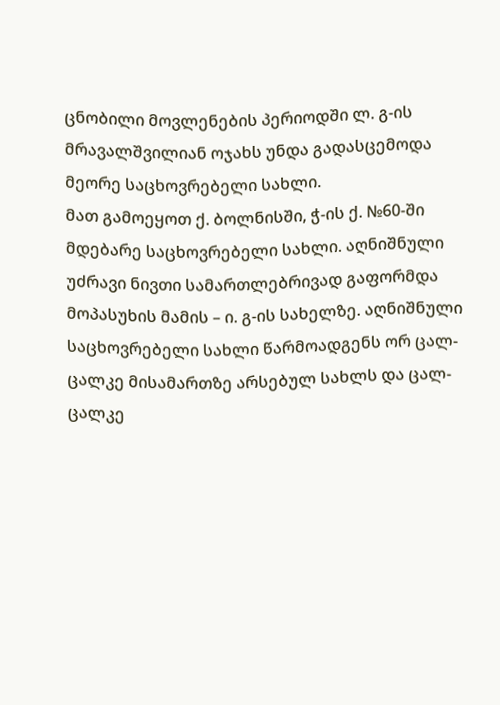ცნობილი მოვლენების პერიოდში ლ. გ-ის მრავალშვილიან ოჯახს უნდა გადასცემოდა მეორე საცხოვრებელი სახლი.
მათ გამოეყოთ ქ. ბოლნისში, ჭ-ის ქ. №60-ში მდებარე საცხოვრებელი სახლი. აღნიშნული უძრავი ნივთი სამართლებრივად გაფორმდა მოპასუხის მამის – ი. გ-ის სახელზე. აღნიშნული საცხოვრებელი სახლი წარმოადგენს ორ ცალ-ცალკე მისამართზე არსებულ სახლს და ცალ-ცალკე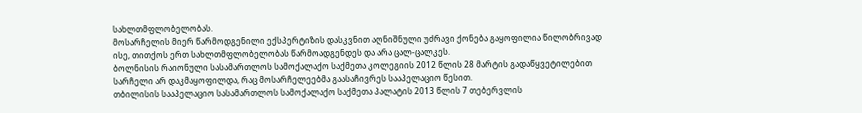სახლთმფლობელობას.
მოსარჩელის მიერ წარმოდგენილი ექსპერტიზის დასკვნით აღნიშნული უძრავი ქონება გაყოფილია წილობრივად ისე, თითქოს ერთ სახლთმფლობელობას წარმოადგენდეს და არა ცალ-ცალკეს.
ბოლნისის რაიონული სასამართლოს სამოქალაქო საქმეთა კოლეგიის 2012 წლის 28 მარტის გადაწყვეტილებით სარჩელი არ დაკმაყოფილდა, რაც მოსარჩელეებმა გაასაჩივრეს სააპელაციო წესით.
თბილისის სააპელაციო სასამართლოს სამოქალაქო საქმეთა პალატის 2013 წლის 7 თებერვლის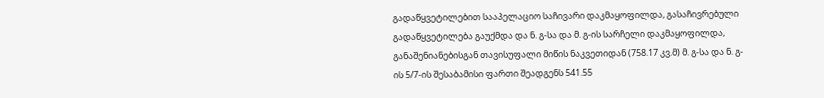გადაწყვეტილებით სააპელაციო საჩივარი დაკმაყოფილდა, გასაჩივრებული გადაწყვეტილება გაუქმდა და ნ. გ-სა და მ. გ-ის სარჩელი დაკმაყოფილდა, განაშენიანებისგან თავისუფალი მიწის ნაკვეთიდან (758.17 კვ.მ) მ. გ-სა და ნ. გ-ის 5/7-ის შესაბამისი ფართი შეადგენს 541.55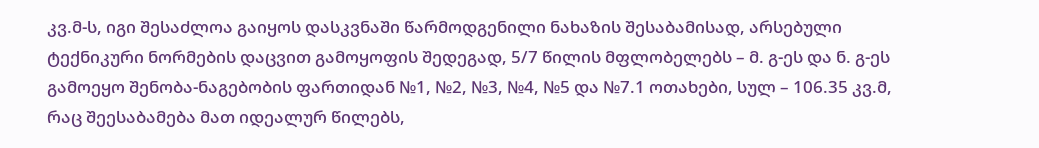კვ.მ-ს, იგი შესაძლოა გაიყოს დასკვნაში წარმოდგენილი ნახაზის შესაბამისად, არსებული ტექნიკური ნორმების დაცვით გამოყოფის შედეგად, 5/7 წილის მფლობელებს – მ. გ-ეს და ნ. გ-ეს გამოეყო შენობა-ნაგებობის ფართიდან №1, №2, №3, №4, №5 და №7.1 ოთახები, სულ – 106.35 კვ.მ, რაც შეესაბამება მათ იდეალურ წილებს,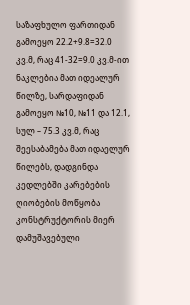საზაფხულო ფართიდან გამოეყო 22.2+9.8=32.0 კვ.მ, რაც 41-32=9.0 კვ.მ-ით ნაკლებია მათ იდეალურ წილზე, სარდაფიდან გამოეყო №10, №11 და 12.1, სულ – 75.3 კვ.მ, რაც შეესაბამება მათ იდაელურ წილებს, დადგინდა კედლებში კარებების ღიობების მოწყობა კონსტრუქტორის მიერ დამუშავებული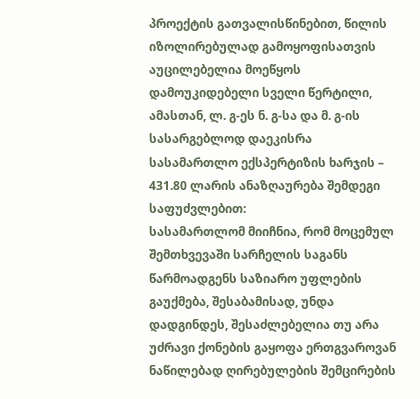პროექტის გათვალისწინებით, წილის იზოლირებულად გამოყოფისათვის აუცილებელია მოეწყოს დამოუკიდებელი სველი წერტილი, ამასთან, ლ. გ-ეს ნ. გ-სა და მ. გ-ის სასარგებლოდ დაეკისრა სასამართლო ექსპერტიზის ხარჯის – 431.80 ლარის ანაზღაურება შემდეგი საფუძვლებით:
სასამართლომ მიიჩნია, რომ მოცემულ შემთხვევაში სარჩელის საგანს წარმოადგენს საზიარო უფლების გაუქმება, შესაბამისად, უნდა დადგინდეს, შესაძლებელია თუ არა უძრავი ქონების გაყოფა ერთგვაროვან ნაწილებად ღირებულების შემცირების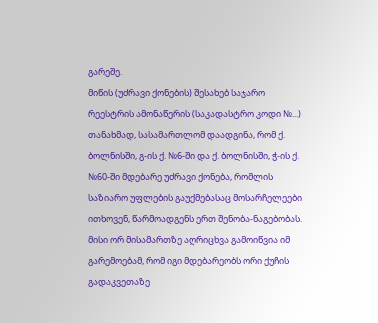გარეშე.
მიწის (უძრავი ქონების) შესახებ საჯარო რეესტრის ამონაწერის (საკადასტრო კოდი №...) თანახმად, სასამართლომ დაადგინა, რომ ქ. ბოლნისში, გ-ის ქ. №6-ში და ქ. ბოლნისში, ჭ-ის ქ. №60-ში მდებარე უძრავი ქონება, რომლის საზიარო უფლების გაუქმებასაც მოსარჩელეები ითხოვენ, წარმოადგენს ერთ შენობა-ნაგებობას. მისი ორ მისამართზე აღრიცხვა გამოიწვია იმ გარემოებამ, რომ იგი მდებარეობს ორი ქუჩის გადაკვეთაზე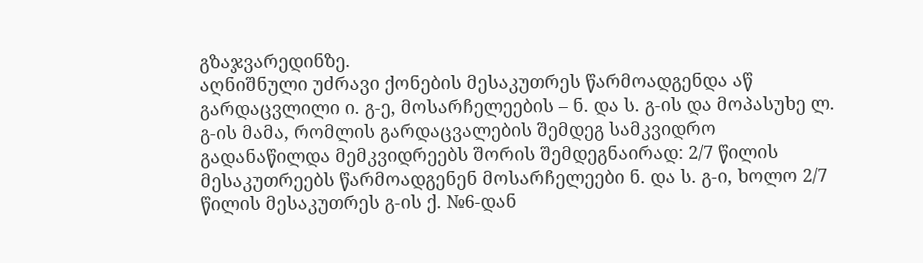გზაჯვარედინზე.
აღნიშნული უძრავი ქონების მესაკუთრეს წარმოადგენდა აწ გარდაცვლილი ი. გ-ე, მოსარჩელეების – ნ. და ს. გ-ის და მოპასუხე ლ. გ-ის მამა, რომლის გარდაცვალების შემდეგ სამკვიდრო გადანაწილდა მემკვიდრეებს შორის შემდეგნაირად: 2/7 წილის მესაკუთრეებს წარმოადგენენ მოსარჩელეები ნ. და ს. გ-ი, ხოლო 2/7 წილის მესაკუთრეს გ-ის ქ. №6-დან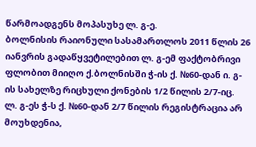წარმოადგენს მოპასუხე ლ. გ-ე.
ბოლნისის რაიონული სასამართლოს 2011 წლის 26 იანვრის გადაწყვეტილებით ლ. გ-ემ ფაქტობრივი ფლობით მიიღო ქ.ბოლნისში ჭ-ის ქ. №60-დან ი. გ-ის სახელზე რიცხული ქონების 1/2 წილის 2/7-იც.
ლ. გ-ეს ჭ-ს ქ. №60-დან 2/7 წილის რეგისტრაცია არ მოუხდენია,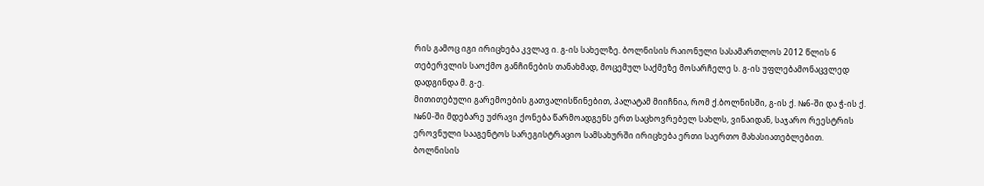რის გამოც იგი ირიცხება კვლავ ი. გ-ის სახელზე. ბოლნისის რაიონული სასამართლოს 2012 წლის 6 თებერვლის საოქმო განჩინების თანახმად, მოცემულ საქმეზე მოსარჩელე ს. გ-ის უფლებამონაცვლედ დადგინდა მ. გ-ე.
მითითებული გარემოების გათვალისწინებით, პალატამ მიიჩნია, რომ ქ.ბოლნისში, გ-ის ქ. №6-ში და ჭ-ის ქ. №60-ში მდებარე უძრავი ქონება წარმოადგენს ერთ საცხოვრებელ სახლს, ვინაიდან, საჯარო რეესტრის ეროვნული სააგენტოს სარეგისტრაციო სამსახურში ირიცხება ერთი საერთო მახასიათებლებით.
ბოლნისის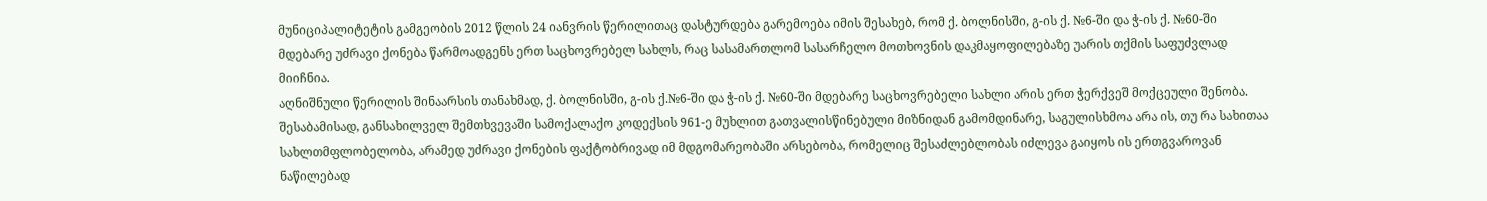მუნიციპალიტეტის გამგეობის 2012 წლის 24 იანვრის წერილითაც დასტურდება გარემოება იმის შესახებ, რომ ქ. ბოლნისში, გ-ის ქ. №6-ში და ჭ-ის ქ. №60-ში მდებარე უძრავი ქონება წარმოადგენს ერთ საცხოვრებელ სახლს, რაც სასამართლომ სასარჩელო მოთხოვნის დაკმაყოფილებაზე უარის თქმის საფუძვლად მიიჩნია.
აღნიშნული წერილის შინაარსის თანახმად, ქ. ბოლნისში, გ-ის ქ.№6-ში და ჭ-ის ქ. №60-ში მდებარე საცხოვრებელი სახლი არის ერთ ჭერქვეშ მოქცეული შენობა. შესაბამისად, განსახილველ შემთხვევაში სამოქალაქო კოდექსის 961-ე მუხლით გათვალისწინებული მიზნიდან გამომდინარე, საგულისხმოა არა ის, თუ რა სახითაა სახლთმფლობელობა, არამედ უძრავი ქონების ფაქტობრივად იმ მდგომარეობაში არსებობა, რომელიც შესაძლებლობას იძლევა გაიყოს ის ერთგვაროვან ნაწილებად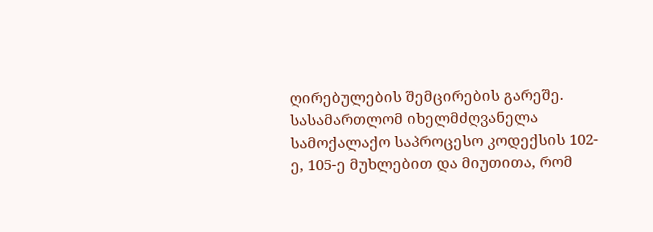ღირებულების შემცირების გარეშე.
სასამართლომ იხელმძღვანელა სამოქალაქო საპროცესო კოდექსის 102-ე, 105-ე მუხლებით და მიუთითა, რომ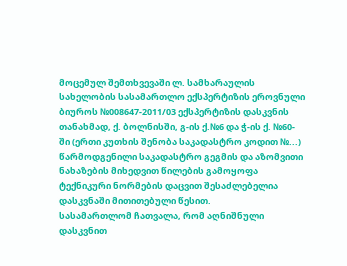მოცემულ შემთხვევაში ლ. სამხარაულის სახელობის სასამართლო ექსპერტიზის ეროვნული ბიუროს №008647-2011/03 ექსპერტიზის დასკვნის თანახმად, ქ. ბოლნისში, გ-ის ქ.№6 და ჭ-ის ქ. №60-ში (ერთი კუთხის შენობა საკადასტრო კოდით №...) წარმოდგენილი საკადასტრო გეგმის და აზომვითი ნახაზების მიხედვით წილების გამოყოფა ტექნიკური ნორმების დაცვით შესაძლებელია დასკვნაში მითითებული წესით.
სასამართლომ ჩათვალა, რომ აღნიშნული დასკვნით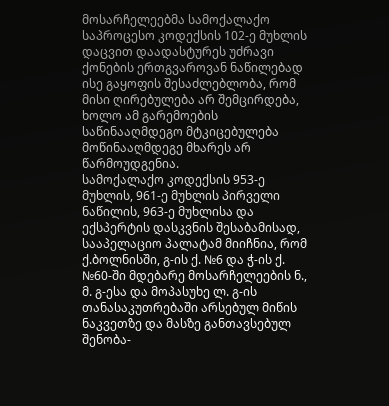მოსარჩელეებმა სამოქალაქო საპროცესო კოდექსის 102-ე მუხლის დაცვით დაადასტურეს უძრავი ქონების ერთგვაროვან ნაწილებად ისე გაყოფის შესაძლებლობა, რომ მისი ღირებულება არ შემცირდება, ხოლო ამ გარემოების საწინააღმდეგო მტკიცებულება მოწინააღმდეგე მხარეს არ წარმოუდგენია.
სამოქალაქო კოდექსის 953-ე მუხლის, 961-ე მუხლის პირველი ნაწილის, 963-ე მუხლისა და ექსპერტის დასკვნის შესაბამისად, სააპელაციო პალატამ მიიჩნია, რომ ქ.ბოლნისში, გ-ის ქ. №6 და ჭ-ის ქ. №60-ში მდებარე მოსარჩელეების ნ., მ. გ-ესა და მოპასუხე ლ. გ-ის თანასაკუთრებაში არსებულ მიწის ნაკვეთზე და მასზე განთავსებულ შენობა-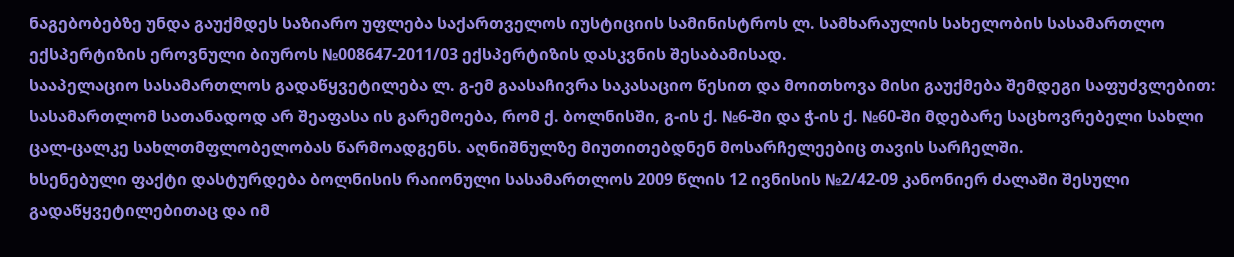ნაგებობებზე უნდა გაუქმდეს საზიარო უფლება საქართველოს იუსტიციის სამინისტროს ლ. სამხარაულის სახელობის სასამართლო ექსპერტიზის ეროვნული ბიუროს №008647-2011/03 ექსპერტიზის დასკვნის შესაბამისად.
სააპელაციო სასამართლოს გადაწყვეტილება ლ. გ-ემ გაასაჩივრა საკასაციო წესით და მოითხოვა მისი გაუქმება შემდეგი საფუძვლებით:
სასამართლომ სათანადოდ არ შეაფასა ის გარემოება, რომ ქ. ბოლნისში, გ-ის ქ. №6-ში და ჭ-ის ქ. №60-ში მდებარე საცხოვრებელი სახლი ცალ-ცალკე სახლთმფლობელობას წარმოადგენს. აღნიშნულზე მიუთითებდნენ მოსარჩელეებიც თავის სარჩელში.
ხსენებული ფაქტი დასტურდება ბოლნისის რაიონული სასამართლოს 2009 წლის 12 ივნისის №2/42-09 კანონიერ ძალაში შესული გადაწყვეტილებითაც და იმ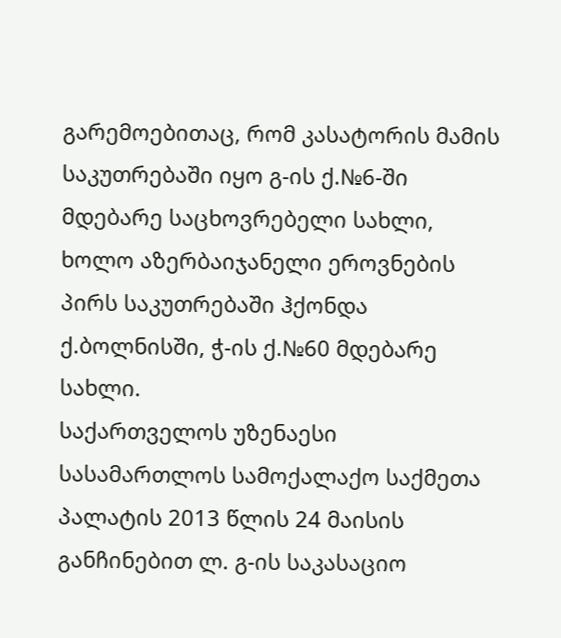გარემოებითაც, რომ კასატორის მამის საკუთრებაში იყო გ-ის ქ.№6-ში მდებარე საცხოვრებელი სახლი, ხოლო აზერბაიჯანელი ეროვნების პირს საკუთრებაში ჰქონდა ქ.ბოლნისში, ჭ-ის ქ.№60 მდებარე სახლი.
საქართველოს უზენაესი სასამართლოს სამოქალაქო საქმეთა პალატის 2013 წლის 24 მაისის განჩინებით ლ. გ-ის საკასაციო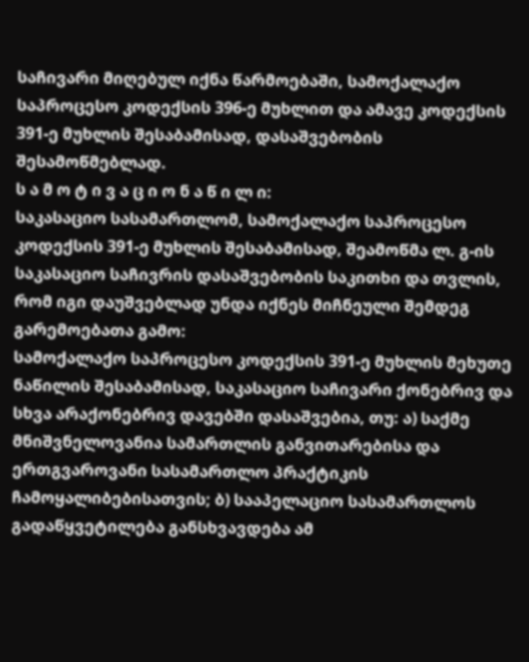საჩივარი მიღებულ იქნა წარმოებაში, სამოქალაქო საპროცესო კოდექსის 396-ე მუხლით და ამავე კოდექსის 391-ე მუხლის შესაბამისად, დასაშვებობის შესამოწმებლად.
ს ა მ ო ტ ი ვ ა ც ი ო ნ ა წ ი ლ ი:
საკასაციო სასამართლომ, სამოქალაქო საპროცესო კოდექსის 391-ე მუხლის შესაბამისად, შეამოწმა ლ. გ-ის საკასაციო საჩივრის დასაშვებობის საკითხი და თვლის, რომ იგი დაუშვებლად უნდა იქნეს მიჩნეული შემდეგ გარემოებათა გამო:
სამოქალაქო საპროცესო კოდექსის 391-ე მუხლის მეხუთე ნაწილის შესაბამისად, საკასაციო საჩივარი ქონებრივ და სხვა არაქონებრივ დავებში დასაშვებია, თუ: ა) საქმე მნიშვნელოვანია სამართლის განვითარებისა და ერთგვაროვანი სასამართლო პრაქტიკის ჩამოყალიბებისათვის; ბ) სააპელაციო სასამართლოს გადაწყვეტილება განსხვავდება ამ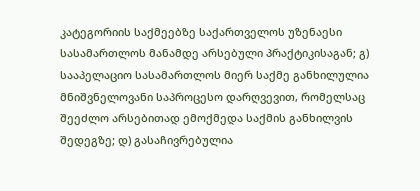კატეგორიის საქმეებზე საქართველოს უზენაესი სასამართლოს მანამდე არსებული პრაქტიკისაგან; გ) სააპელაციო სასამართლოს მიერ საქმე განხილულია მნიშვნელოვანი საპროცესო დარღვევით, რომელსაც შეეძლო არსებითად ემოქმედა საქმის განხილვის შედეგზე; დ) გასაჩივრებულია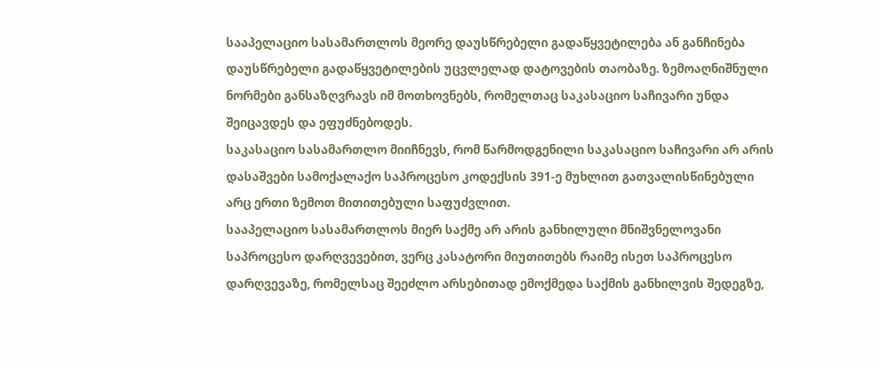სააპელაციო სასამართლოს მეორე დაუსწრებელი გადაწყვეტილება ან განჩინება დაუსწრებელი გადაწყვეტილების უცვლელად დატოვების თაობაზე. ზემოაღნიშნული ნორმები განსაზღვრავს იმ მოთხოვნებს, რომელთაც საკასაციო საჩივარი უნდა შეიცავდეს და ეფუძნებოდეს.
საკასაციო სასამართლო მიიჩნევს, რომ წარმოდგენილი საკასაციო საჩივარი არ არის დასაშვები სამოქალაქო საპროცესო კოდექსის 391-ე მუხლით გათვალისწინებული არც ერთი ზემოთ მითითებული საფუძვლით.
სააპელაციო სასამართლოს მიერ საქმე არ არის განხილული მნიშვნელოვანი საპროცესო დარღვევებით, ვერც კასატორი მიუთითებს რაიმე ისეთ საპროცესო დარღვევაზე, რომელსაც შეეძლო არსებითად ემოქმედა საქმის განხილვის შედეგზე,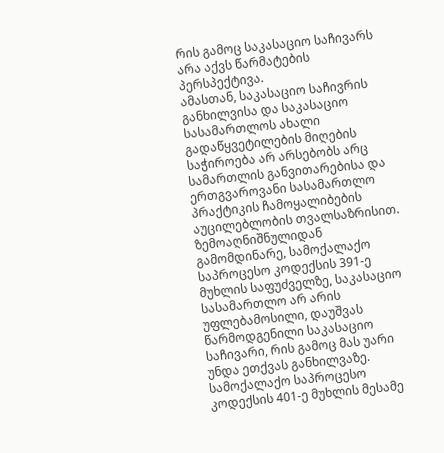რის გამოც საკასაციო საჩივარს არა აქვს წარმატების პერსპექტივა.
ამასთან, საკასაციო საჩივრის განხილვისა და საკასაციო სასამართლოს ახალი გადაწყვეტილების მიღების საჭიროება არ არსებობს არც სამართლის განვითარებისა და ერთგვაროვანი სასამართლო პრაქტიკის ჩამოყალიბების აუცილებლობის თვალსაზრისით.
ზემოაღნიშნულიდან გამომდინარე, სამოქალაქო საპროცესო კოდექსის 391-ე მუხლის საფუძველზე, საკასაციო სასამართლო არ არის უფლებამოსილი, დაუშვას წარმოდგენილი საკასაციო საჩივარი, რის გამოც მას უარი უნდა ეთქვას განხილვაზე.
სამოქალაქო საპროცესო კოდექსის 401-ე მუხლის მესამე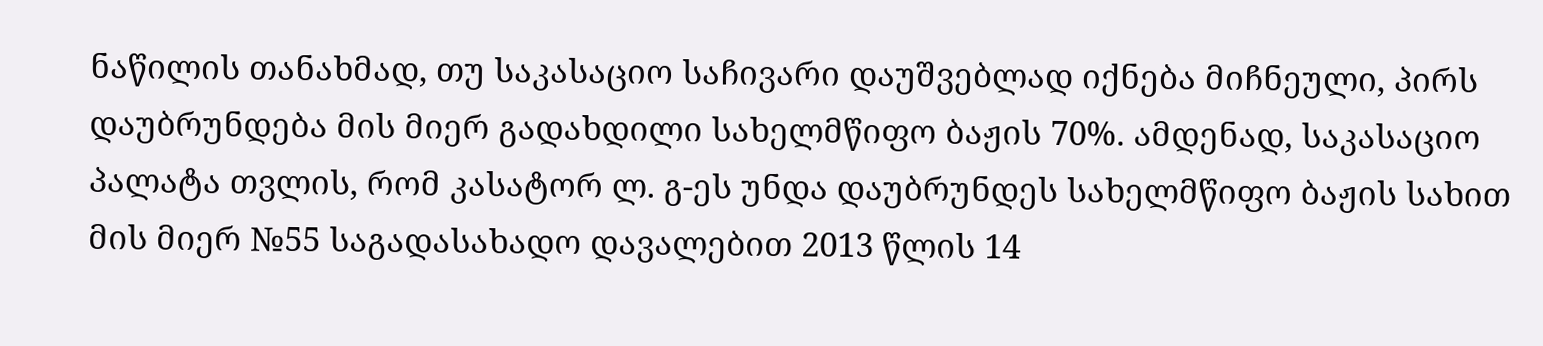ნაწილის თანახმად, თუ საკასაციო საჩივარი დაუშვებლად იქნება მიჩნეული, პირს დაუბრუნდება მის მიერ გადახდილი სახელმწიფო ბაჟის 70%. ამდენად, საკასაციო პალატა თვლის, რომ კასატორ ლ. გ-ეს უნდა დაუბრუნდეს სახელმწიფო ბაჟის სახით მის მიერ №55 საგადასახადო დავალებით 2013 წლის 14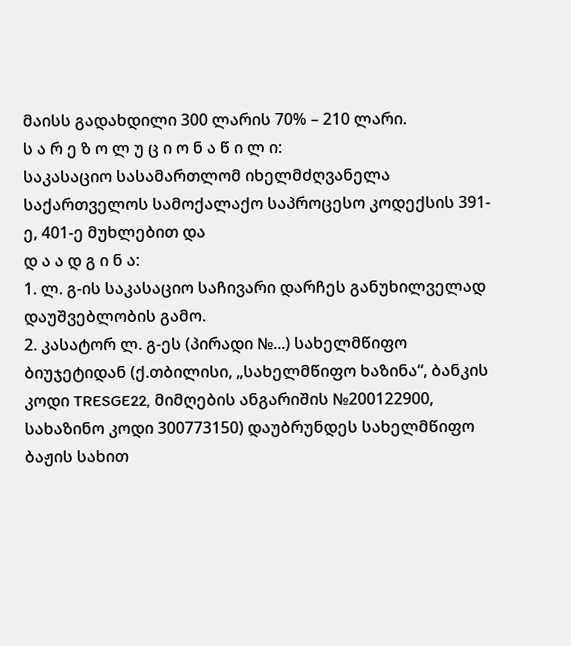მაისს გადახდილი 300 ლარის 70% – 210 ლარი.
ს ა რ ე ზ ო ლ უ ც ი ო ნ ა წ ი ლ ი:
საკასაციო სასამართლომ იხელმძღვანელა საქართველოს სამოქალაქო საპროცესო კოდექსის 391-ე, 401-ე მუხლებით და
დ ა ა დ გ ი ნ ა:
1. ლ. გ-ის საკასაციო საჩივარი დარჩეს განუხილველად დაუშვებლობის გამო.
2. კასატორ ლ. გ-ეს (პირადი №...) სახელმწიფო ბიუჯეტიდან (ქ.თბილისი, „სახელმწიფო ხაზინა“, ბანკის კოდი TRESGE22, მიმღების ანგარიშის №200122900, სახაზინო კოდი 300773150) დაუბრუნდეს სახელმწიფო ბაჟის სახით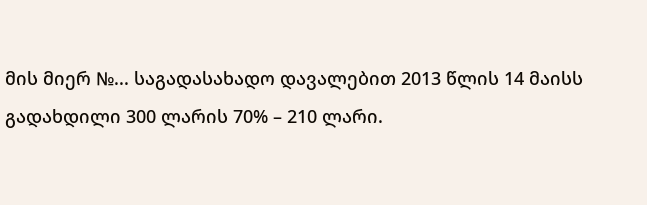მის მიერ №... საგადასახადო დავალებით 2013 წლის 14 მაისს გადახდილი 300 ლარის 70% – 210 ლარი.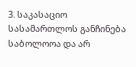3. საკასაციო სასამართლოს განჩინება საბოლოოა და არ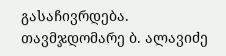გასაჩივრდება.
თავმჯდომარე ბ. ალავიძე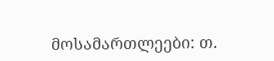მოსამართლეები: თ.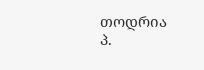თოდრია
პ.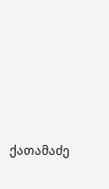ქათამაძე